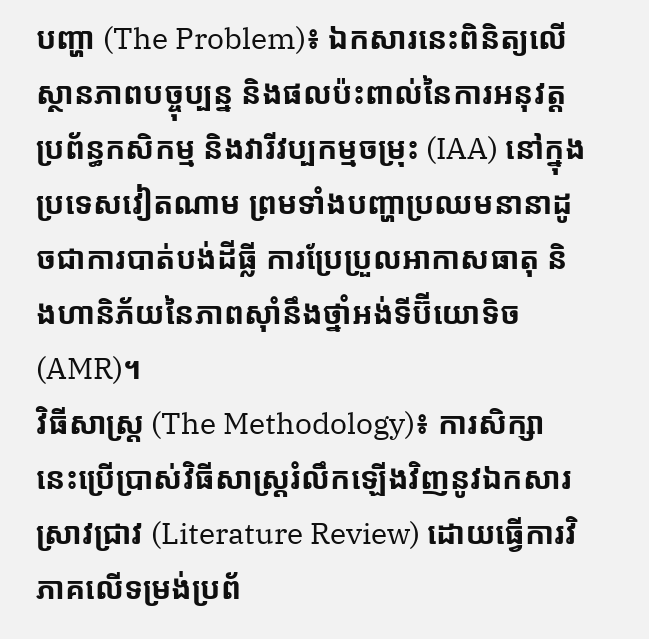បញ្ហា (The Problem)៖ ឯកសារនេះពិនិត្យលើស្ថានភាពបច្ចុប្បន្ន និងផលប៉ះពាល់នៃការអនុវត្តប្រព័ន្ធកសិកម្ម និងវារីវប្បកម្មចម្រុះ (IAA) នៅក្នុងប្រទេសវៀតណាម ព្រមទាំងបញ្ហាប្រឈមនានាដូចជាការបាត់បង់ដីធ្លី ការប្រែប្រួលអាកាសធាតុ និងហានិភ័យនៃភាពស៊ាំនឹងថ្នាំអង់ទីប៊ីយោទិច (AMR)។
វិធីសាស្ត្រ (The Methodology)៖ ការសិក្សានេះប្រើប្រាស់វិធីសាស្ត្ររំលឹកឡើងវិញនូវឯកសារស្រាវជ្រាវ (Literature Review) ដោយធ្វើការវិភាគលើទម្រង់ប្រព័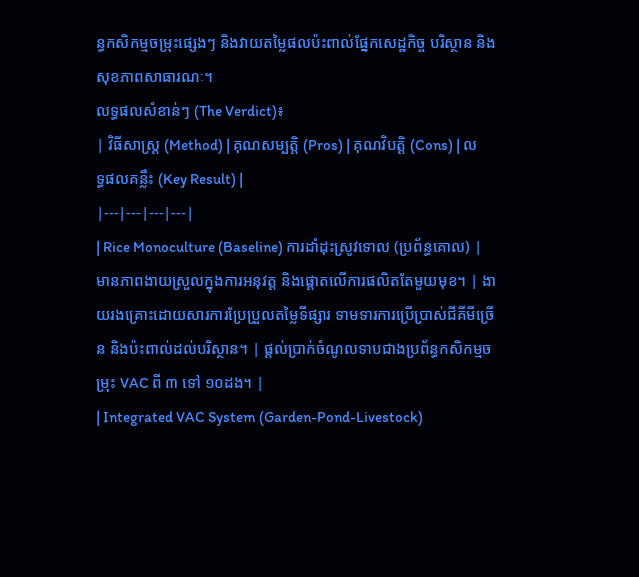ន្ធកសិកម្មចម្រុះផ្សេងៗ និងវាយតម្លៃផលប៉ះពាល់ផ្នែកសេដ្ឋកិច្ច បរិស្ថាន និងសុខភាពសាធារណៈ។
លទ្ធផលសំខាន់ៗ (The Verdict)៖
| វិធីសាស្ត្រ (Method) | គុណសម្បត្តិ (Pros) | គុណវិបត្តិ (Cons) | លទ្ធផលគន្លឹះ (Key Result) |
|---|---|---|---|
| Rice Monoculture (Baseline) ការដាំដុះស្រូវទោល (ប្រព័ន្ធគោល) |
មានភាពងាយស្រួលក្នុងការអនុវត្ត និងផ្តោតលើការផលិតតែមួយមុខ។ | ងាយរងគ្រោះដោយសារការប្រែប្រួលតម្លៃទីផ្សារ ទាមទារការប្រើប្រាស់ជីគីមីច្រើន និងប៉ះពាល់ដល់បរិស្ថាន។ | ផ្តល់ប្រាក់ចំណូលទាបជាងប្រព័ន្ធកសិកម្មចម្រុះ VAC ពី ៣ ទៅ ១០ដង។ |
| Integrated VAC System (Garden-Pond-Livestock)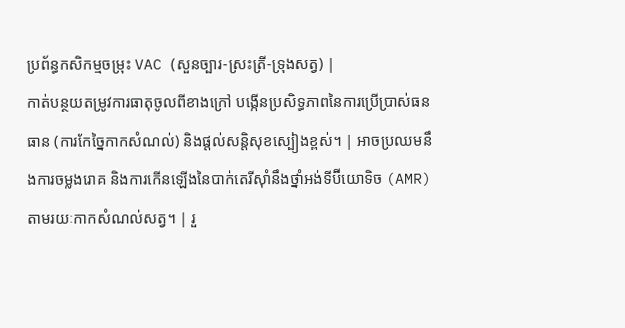ប្រព័ន្ធកសិកម្មចម្រុះ VAC (សួនច្បារ-ស្រះត្រី-ទ្រុងសត្វ) |
កាត់បន្ថយតម្រូវការធាតុចូលពីខាងក្រៅ បង្កើនប្រសិទ្ធភាពនៃការប្រើប្រាស់ធនធាន (ការកែច្នៃកាកសំណល់) និងផ្តល់សន្តិសុខស្បៀងខ្ពស់។ | អាចប្រឈមនឹងការចម្លងរោគ និងការកើនឡើងនៃបាក់តេរីស៊ាំនឹងថ្នាំអង់ទីប៊ីយោទិច (AMR) តាមរយៈកាកសំណល់សត្វ។ | រួ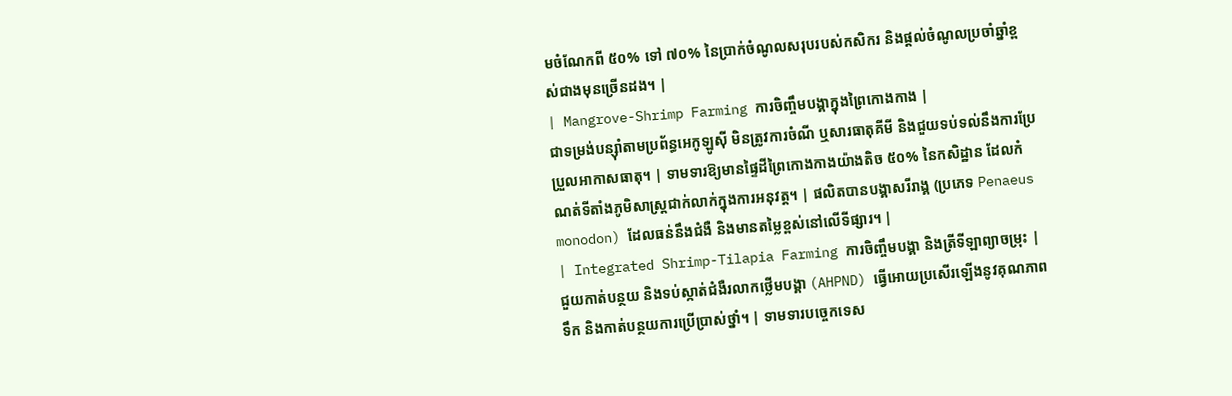មចំណែកពី ៥០% ទៅ ៧០% នៃប្រាក់ចំណូលសរុបរបស់កសិករ និងផ្តល់ចំណូលប្រចាំឆ្នាំខ្ពស់ជាងមុនច្រើនដង។ |
| Mangrove-Shrimp Farming ការចិញ្ចឹមបង្គាក្នុងព្រៃកោងកាង |
ជាទម្រង់បន្ស៊ាំតាមប្រព័ន្ធអេកូឡូស៊ី មិនត្រូវការចំណី ឬសារធាតុគីមី និងជួយទប់ទល់នឹងការប្រែប្រួលអាកាសធាតុ។ | ទាមទារឱ្យមានផ្ទៃដីព្រៃកោងកាងយ៉ាងតិច ៥០% នៃកសិដ្ឋាន ដែលកំណត់ទីតាំងភូមិសាស្ត្រជាក់លាក់ក្នុងការអនុវត្ត។ | ផលិតបានបង្គាសរីរាង្គ (ប្រភេទ Penaeus monodon) ដែលធន់នឹងជំងឺ និងមានតម្លៃខ្ពស់នៅលើទីផ្សារ។ |
| Integrated Shrimp-Tilapia Farming ការចិញ្ចឹមបង្គា និងត្រីទីឡាព្យាចម្រុះ |
ជួយកាត់បន្ថយ និងទប់ស្កាត់ជំងឺរលាកថ្លើមបង្គា (AHPND) ធ្វើអោយប្រសើរឡើងនូវគុណភាពទឹក និងកាត់បន្ថយការប្រើប្រាស់ថ្នាំ។ | ទាមទារបច្ចេកទេស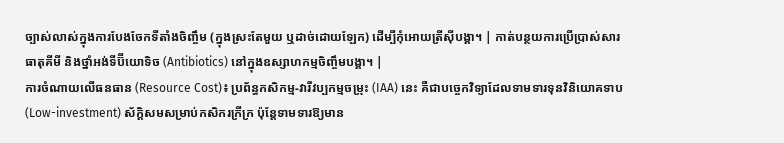ច្បាស់លាស់ក្នុងការបែងចែកទីតាំងចិញ្ចឹម (ក្នុងស្រះតែមួយ ឬដាច់ដោយឡែក) ដើម្បីកុំអោយត្រីស៊ីបង្គា។ | កាត់បន្ថយការប្រើប្រាស់សារធាតុគីមី និងថ្នាំអង់ទីប៊ីយោទិច (Antibiotics) នៅក្នុងឧស្សាហកម្មចិញ្ចឹមបង្គា។ |
ការចំណាយលើធនធាន (Resource Cost)៖ ប្រព័ន្ធកសិកម្ម-វារីវប្បកម្មចម្រុះ (IAA) នេះ គឺជាបច្ចេកវិទ្យាដែលទាមទារទុនវិនិយោគទាប (Low-investment) ស័ក្តិសមសម្រាប់កសិករក្រីក្រ ប៉ុន្តែទាមទារឱ្យមាន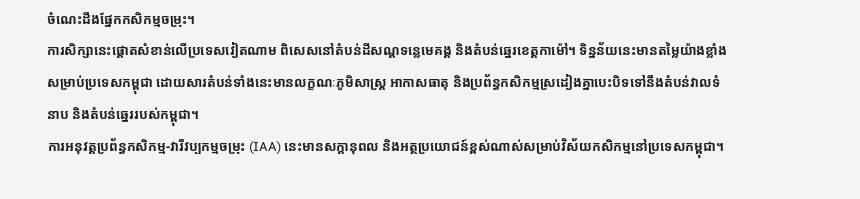ចំណេះដឹងផ្នែកកសិកម្មចម្រុះ។
ការសិក្សានេះផ្តោតសំខាន់លើប្រទេសវៀតណាម ពិសេសនៅតំបន់ដីសណ្ដទន្លេមេគង្គ និងតំបន់ឆ្នេរខេត្តកាម៉ៅ។ ទិន្នន័យនេះមានតម្លៃយ៉ាងខ្លាំងសម្រាប់ប្រទេសកម្ពុជា ដោយសារតំបន់ទាំងនេះមានលក្ខណៈភូមិសាស្ត្រ អាកាសធាតុ និងប្រព័ន្ធកសិកម្មស្រដៀងគ្នាបេះបិទទៅនឹងតំបន់វាលទំនាប និងតំបន់ឆ្នេររបស់កម្ពុជា។
ការអនុវត្តប្រព័ន្ធកសិកម្ម-វារីវប្បកម្មចម្រុះ (IAA) នេះមានសក្តានុពល និងអត្ថប្រយោជន៍ខ្ពស់ណាស់សម្រាប់វិស័យកសិកម្មនៅប្រទេសកម្ពុជា។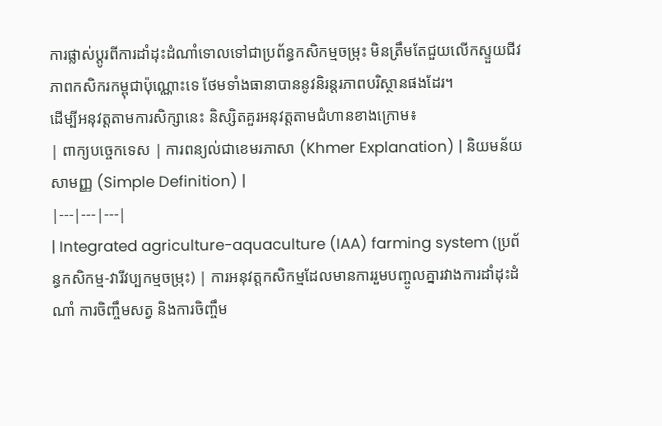ការផ្លាស់ប្តូរពីការដាំដុះដំណាំទោលទៅជាប្រព័ន្ធកសិកម្មចម្រុះ មិនត្រឹមតែជួយលើកស្ទួយជីវភាពកសិករកម្ពុជាប៉ុណ្ណោះទេ ថែមទាំងធានាបាននូវនិរន្តរភាពបរិស្ថានផងដែរ។
ដើម្បីអនុវត្តតាមការសិក្សានេះ និស្សិតគួរអនុវត្តតាមជំហានខាងក្រោម៖
| ពាក្យបច្ចេកទេស | ការពន្យល់ជាខេមរភាសា (Khmer Explanation) | និយមន័យសាមញ្ញ (Simple Definition) |
|---|---|---|
| Integrated agriculture-aquaculture (IAA) farming system (ប្រព័ន្ធកសិកម្ម-វារីវប្បកម្មចម្រុះ) | ការអនុវត្តកសិកម្មដែលមានការរួមបញ្ចូលគ្នារវាងការដាំដុះដំណាំ ការចិញ្ចឹមសត្វ និងការចិញ្ចឹម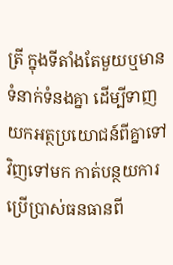ត្រី ក្នុងទីតាំងតែមួយឬមានទំនាក់ទំនងគ្នា ដើម្បីទាញយកអត្ថប្រយោជន៍ពីគ្នាទៅវិញទៅមក កាត់បន្ថយការប្រើប្រាស់ធនធានពី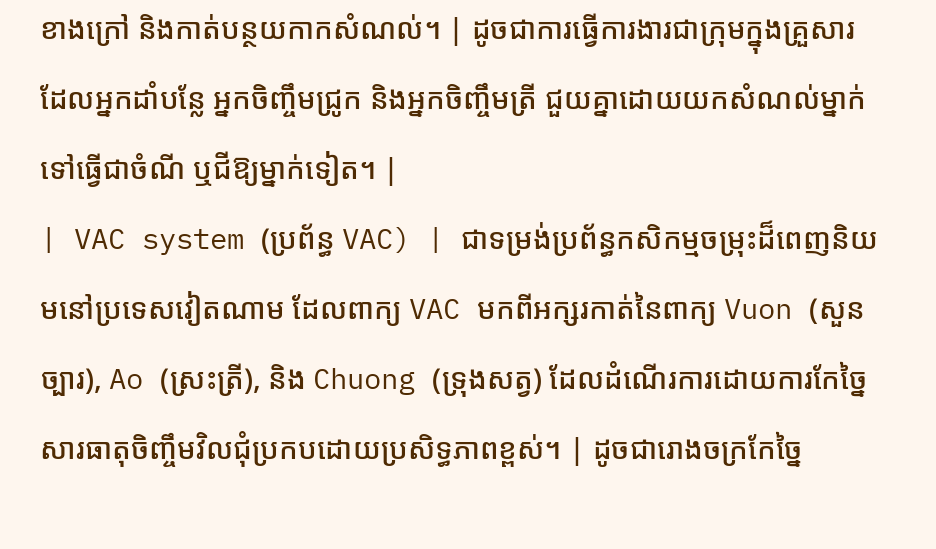ខាងក្រៅ និងកាត់បន្ថយកាកសំណល់។ | ដូចជាការធ្វើការងារជាក្រុមក្នុងគ្រួសារ ដែលអ្នកដាំបន្លែ អ្នកចិញ្ចឹមជ្រូក និងអ្នកចិញ្ចឹមត្រី ជួយគ្នាដោយយកសំណល់ម្នាក់ទៅធ្វើជាចំណី ឬជីឱ្យម្នាក់ទៀត។ |
| VAC system (ប្រព័ន្ធ VAC) | ជាទម្រង់ប្រព័ន្ធកសិកម្មចម្រុះដ៏ពេញនិយមនៅប្រទេសវៀតណាម ដែលពាក្យ VAC មកពីអក្សរកាត់នៃពាក្យ Vuon (សួនច្បារ), Ao (ស្រះត្រី), និង Chuong (ទ្រុងសត្វ) ដែលដំណើរការដោយការកែច្នៃសារធាតុចិញ្ចឹមវិលជុំប្រកបដោយប្រសិទ្ធភាពខ្ពស់។ | ដូចជារោងចក្រកែច្នៃ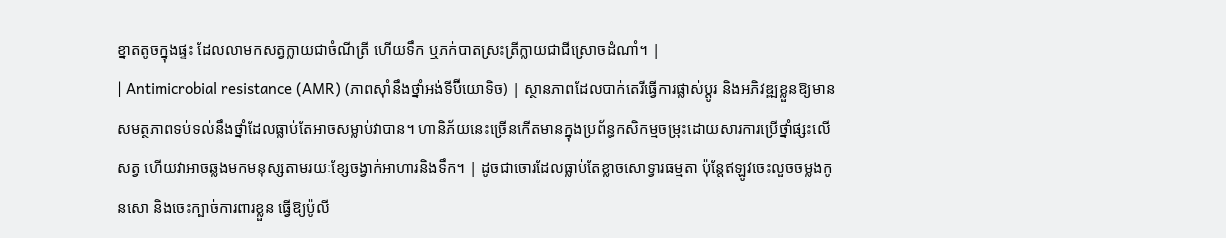ខ្នាតតូចក្នុងផ្ទះ ដែលលាមកសត្វក្លាយជាចំណីត្រី ហើយទឹក ឬភក់បាតស្រះត្រីក្លាយជាជីស្រោចដំណាំ។ |
| Antimicrobial resistance (AMR) (ភាពស៊ាំនឹងថ្នាំអង់ទីប៊ីយោទិច) | ស្ថានភាពដែលបាក់តេរីធ្វើការផ្លាស់ប្តូរ និងអភិវឌ្ឍខ្លួនឱ្យមានសមត្ថភាពទប់ទល់នឹងថ្នាំដែលធ្លាប់តែអាចសម្លាប់វាបាន។ ហានិភ័យនេះច្រើនកើតមានក្នុងប្រព័ន្ធកសិកម្មចម្រុះដោយសារការប្រើថ្នាំផ្សះលើសត្វ ហើយវាអាចឆ្លងមកមនុស្សតាមរយៈខ្សែចង្វាក់អាហារនិងទឹក។ | ដូចជាចោរដែលធ្លាប់តែខ្លាចសោទ្វារធម្មតា ប៉ុន្តែឥឡូវចេះលួចចម្លងកូនសោ និងចេះក្បាច់ការពារខ្លួន ធ្វើឱ្យប៉ូលី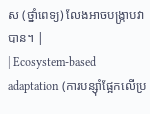ស (ថ្នាំពេទ្យ) លែងអាចបង្រ្កាបវាបាន។ |
| Ecosystem-based adaptation (ការបន្ស៊ាំផ្អែកលើប្រ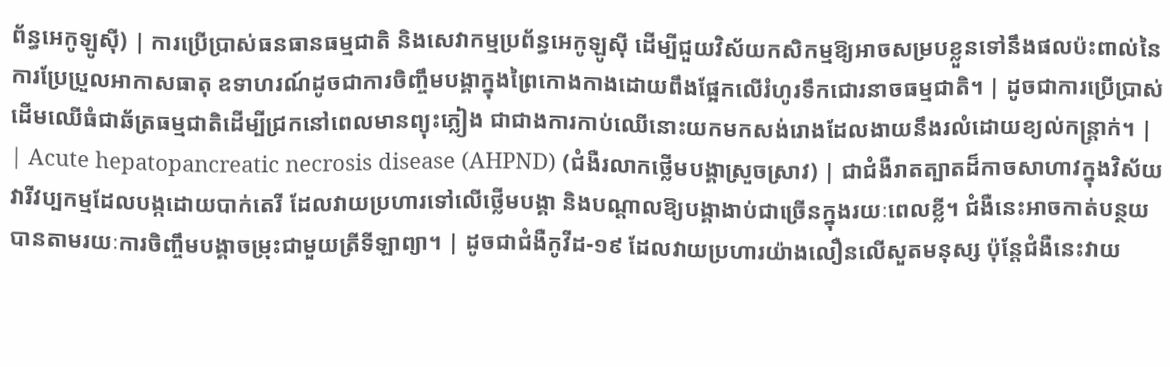ព័ន្ធអេកូឡូស៊ី) | ការប្រើប្រាស់ធនធានធម្មជាតិ និងសេវាកម្មប្រព័ន្ធអេកូឡូស៊ី ដើម្បីជួយវិស័យកសិកម្មឱ្យអាចសម្របខ្លួនទៅនឹងផលប៉ះពាល់នៃការប្រែប្រួលអាកាសធាតុ ឧទាហរណ៍ដូចជាការចិញ្ចឹមបង្គាក្នុងព្រៃកោងកាងដោយពឹងផ្អែកលើរំហូរទឹកជោរនាចធម្មជាតិ។ | ដូចជាការប្រើប្រាស់ដើមឈើធំជាឆ័ត្រធម្មជាតិដើម្បីជ្រកនៅពេលមានព្យុះភ្លៀង ជាជាងការកាប់ឈើនោះយកមកសង់រោងដែលងាយនឹងរលំដោយខ្យល់កន្ត្រាក់។ |
| Acute hepatopancreatic necrosis disease (AHPND) (ជំងឺរលាកថ្លើមបង្គាស្រួចស្រាវ) | ជាជំងឺរាតត្បាតដ៏កាចសាហាវក្នុងវិស័យវារីវប្បកម្មដែលបង្កដោយបាក់តេរី ដែលវាយប្រហារទៅលើថ្លើមបង្គា និងបណ្តាលឱ្យបង្គាងាប់ជាច្រើនក្នុងរយៈពេលខ្លី។ ជំងឺនេះអាចកាត់បន្ថយបានតាមរយៈការចិញ្ចឹមបង្គាចម្រុះជាមួយត្រីទីឡាព្យា។ | ដូចជាជំងឺកូវីដ-១៩ ដែលវាយប្រហារយ៉ាងលឿនលើសួតមនុស្ស ប៉ុន្តែជំងឺនេះវាយ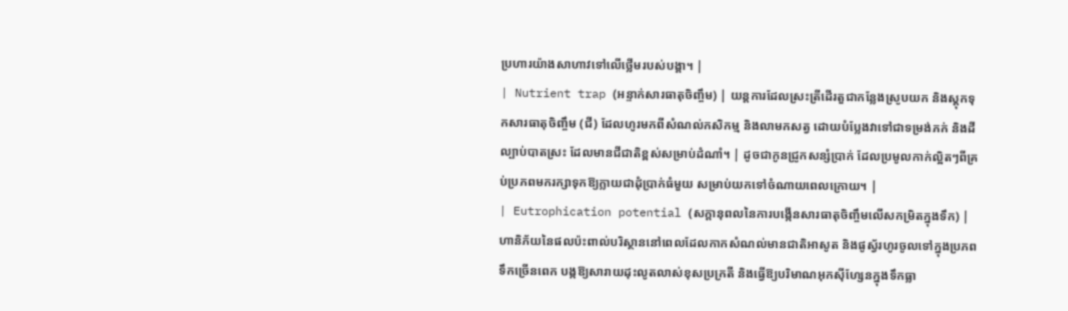ប្រហារយ៉ាងសាហាវទៅលើថ្លើមរបស់បង្គា។ |
| Nutrient trap (អន្ទាក់សារធាតុចិញ្ចឹម) | យន្តការដែលស្រះត្រីដើរតួជាកន្លែងស្រូបយក និងស្តុកទុកសារធាតុចិញ្ចឹម (ជី) ដែលហូរមកពីសំណល់កសិកម្ម និងលាមកសត្វ ដោយបំប្លែងវាទៅជាទម្រង់ភក់ និងដីល្បាប់បាតស្រះ ដែលមានជីជាតិខ្ពស់សម្រាប់ដំណាំ។ | ដូចជាកូនជ្រូកសន្សំប្រាក់ ដែលប្រមូលកាក់ល្អិតៗពីគ្រប់ប្រភពមករក្សាទុកឱ្យក្លាយជាដុំប្រាក់ធំមួយ សម្រាប់យកទៅចំណាយពេលក្រោយ។ |
| Eutrophication potential (សក្តានុពលនៃការបង្កើនសារធាតុចិញ្ចឹមលើសកម្រិតក្នុងទឹក) | ហានិភ័យនៃផលប៉ះពាល់បរិស្ថាននៅពេលដែលកាកសំណល់មានជាតិអាសូត និងផូស្វ័រហូរចូលទៅក្នុងប្រភពទឹកច្រើនពេក បង្កឱ្យសារាយដុះលូតលាស់ខុសប្រក្រតី និងធ្វើឱ្យបរិមាណអុកស៊ីហ្សែនក្នុងទឹកធ្លា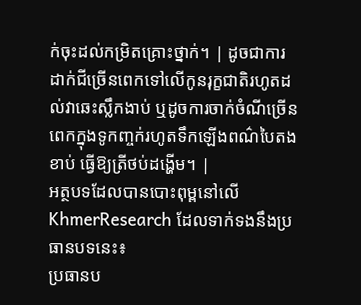ក់ចុះដល់កម្រិតគ្រោះថ្នាក់។ | ដូចជាការដាក់ជីច្រើនពេកទៅលើកូនរុក្ខជាតិរហូតដល់វាឆេះស្លឹកងាប់ ឬដូចការចាក់ចំណីច្រើនពេកក្នុងទូកញ្ចក់រហូតទឹកឡើងពណ៌បៃតងខាប់ ធ្វើឱ្យត្រីថប់ដង្ហើម។ |
អត្ថបទដែលបានបោះពុម្ពនៅលើ KhmerResearch ដែលទាក់ទងនឹងប្រធានបទនេះ៖
ប្រធានប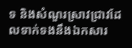ទ និងសំណួរស្រាវជ្រាវដែលទាក់ទងនឹងឯកសារ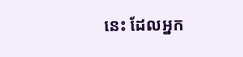នេះ ដែលអ្នក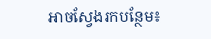អាចស្វែងរកបន្ថែម៖